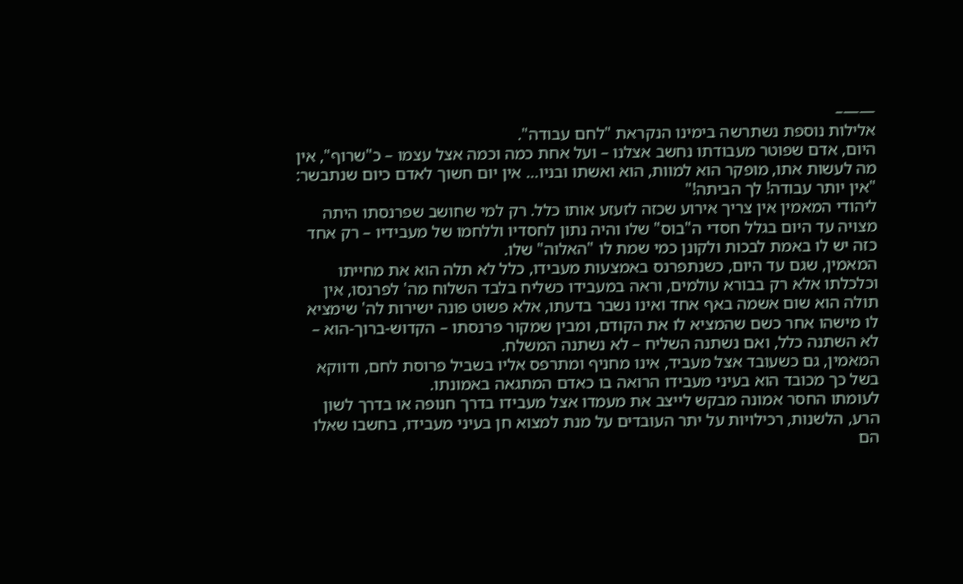——–
אלילות נוספת נשתרשה בימינו הנקראת "לחם עבודה".
היום, אדם שפוטר מעבודתו נחשב אצלנו – ועל אחת כמה וכמה אצל עצמו – כ"שרוף", אין מה לעשות אתו, מופקר הוא למוות, הוא ואשתו ובניו… אין יום חשוך לאדם כיום שנתבשר: "אין יותר עבודה! לך הביתה!"
ליהודי המאמין אין צריך אירוע שכזה לזעזע אותו כלל. רק למי שחושב שפרנסתו היתה מצויה עד היום בגלל חסדי ה"בוס" שלו והיה נתון לחסדיו וללחמו של מעבידיו – רק אחד כזה יש לו באמת לבכות ולקונן כמי שמת לו "האלוה" שלו.
המאמין, שגם עד היום, כשנתפרנס באמצעות מעבידו, כלל לא תלה הוא את מחייתו וכלכלתו אלא רק בבורא עולמים, וראה במעבידו כשליח בלבד השלוח מה' לפרנסו, אין תולה הוא שום אשמה באף אחד ואינו נשבר בדעתו, אלא פשוט פונה ישירות לה' שימציא לו מישהו אחר כשם שהמציא לו את הקודם, ומבין שמקור פרנסתו – הקדוש-ברוך-הוא – לא השתנה כלל, ואם נשתנה השליח – לא נשתנה המשלח.
המאמין, גם כשעובד אצל מעביד, אינו מחניף ומתרפס אליו בשביל פרוסת לחם, ודווקא בשל כך מכובד הוא בעיני מעבידו הרואה בו כאדם המתגאה באמונתו.
לעומתו החסר אמונה מבקש לייצב את מעמדו אצל מעבידו בדרך חנופה או בדרך לשון הרע, הלשנות, רכילויות על יתר העובדים על מנת למצוא חן בעיני מעבידו, בחשבו שאלו הם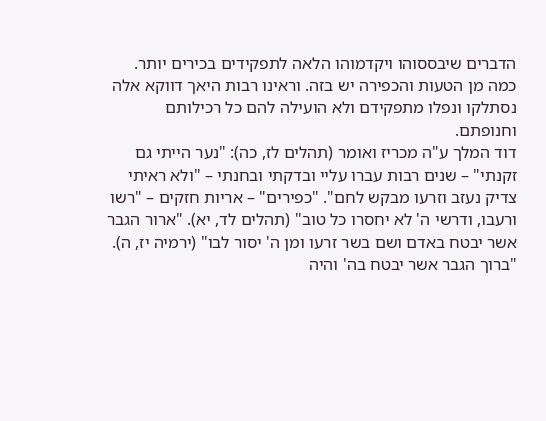הדברים שיבססוהו ויקדמוהו הלאה לתפקידים בכירים יותר. כמה מן הטעות והכפירה יש בזה. וראינו רבות היאך דווקא אלה נסתלקו ונפלו מתפקידם ולא הועילה להם כל רכילותם וחנופתם.
דוד המלך ע"ה מכריז ואומר (תהלים לז, כה): "נער הייתי גם זקנתי" – שנים רבות עברו עליי ובדקתי ובחנתי – "ולא ראיתי צדיק נעזב וזרעו מבקש לחם". "כפירים" – אריות חזקים – "רשו ורעבו, ודרשי ה' לא יחסרו כל טוב" (תהלים לד, יא). "ארור הגבר אשר יבטח באדם ושם בשר זרעו ומן ה' יסור לבו" (ירמיה יז, ה). "ברוך הגבר אשר יבטח בה' והיה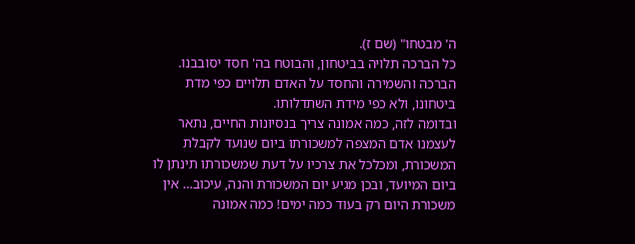ה' מבטחו" (שם ז).
כל הברכה תלויה בביטחון, והבוטח בה' חסד יסובבנו. הברכה והשמירה והחסד על האדם תלויים כפי מדת ביטחונו, ולא כפי מידת השתדלותו.
ובדומה לזה, כמה אמונה צריך בנסיונות החיים, נתאר לעצמנו אדם המצפה למשכורתו ביום שנועד לקבלת המשכורת, ומכלכל את צרכיו על דעת שמשכורתו תינתן לו ביום המיועד, ובכן מגיע יום המשכורת והנה, עיכוב… אין משכורת היום רק בעוד כמה ימים! כמה אמונה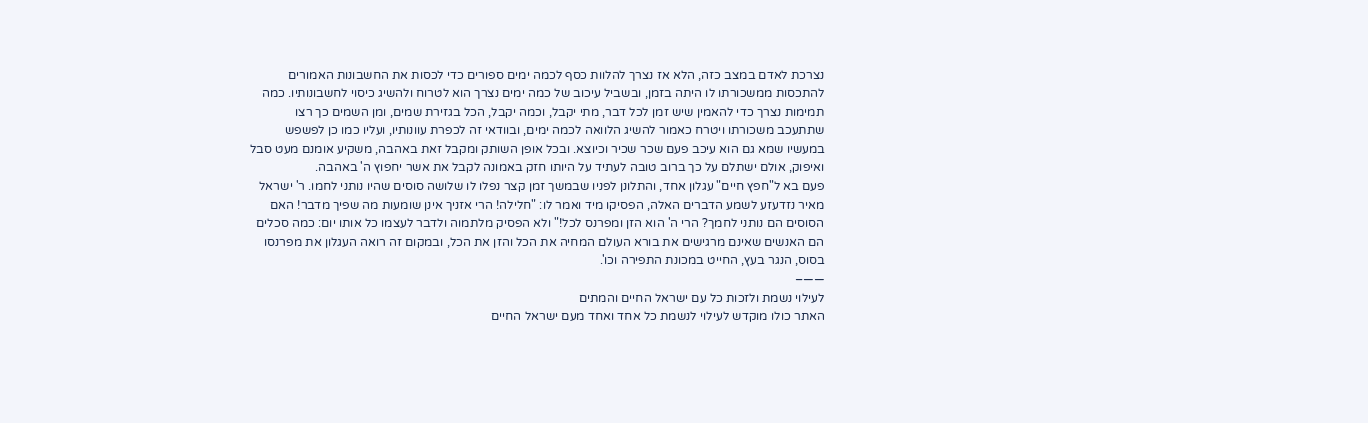נצרכת לאדם במצב כזה, הלא אז נצרך להלוות כסף לכמה ימים ספורים כדי לכסות את החשבונות האמורים להתכסות ממשכורתו לו היתה בזמן, ובשביל עיכוב של כמה ימים נצרך הוא לטרוח ולהשיג כיסוי לחשבונותיו. כמה תמימות נצרך כדי להאמין שיש זמן לכל דבר, מתי יקבל, וכמה יקבל, הכל בגזירת שמים, ומן השמים כך רצו שתתעכב משכורתו ויטרח כאמור להשיג הלוואה לכמה ימים, ובוודאי זה לכפרת עוונותיו, ועליו כמו כן לפשפש במעשיו שמא גם הוא עיכב פעם שכר שכיר וכיוצא. ובכל אופן השותק ומקבל זאת באהבה, משקיע אומנם מעט סבל ואיפוק, אולם ישתלם על כך ברוב טובה לעתיד על היותו חזק באמונה לקבל את אשר יחפוץ ה' באהבה.
פעם בא ל"חפץ חיים" עגלון אחד, והתלונן לפניו שבמשך זמן קצר נפלו לו שלושה סוסים שהיו נותני לחמו. ר' ישראל מאיר נזדעזע לשמע הדברים האלה, הפסיקו מיד ואמר לו: "חלילה! הרי אזניך אינן שומעות מה שפיך מדבר! האם הסוסים הם נותני לחמך? הרי ה' הוא הזן ומפרנס לכל!" ולא הפסיק מלתמוה ולדבר לעצמו כל אותו יום: כמה סכלים הם האנשים שאינם מרגישים את בורא העולם המחיה את הכל והזן את הכל, ובמקום זה רואה העגלון את מפרנסו בסוס, הנגר בעץ, החייט במכונת התפירה וכו'.
——–
לעילוי נשמת ולזכות כל עם ישראל החיים והמתים
האתר כולו מוקדש לעילוי לנשמת כל אחד ואחד מעם ישראל החיים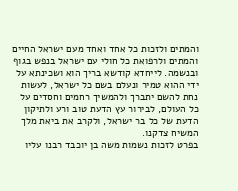והמתים ולזכות כל אחד ואחד מעם ישראל החיים והמתים ולרפואת כל חולי עם ישראל בנפש בגוף ובנשמה. לייחדא קודשא בריך הוא ושכינתא על ידי ההוא טמיר ונעלם בשם כל ישראל, לעשות נחת להשם יתברך ולהמשיך רחמים וחסדים על כל העולם, לבירור עץ הדעת טוב ורע ולתיקון הדעת של כל בר ישראל, ולקרב את ביאת מלך המשיח צדקנו.
בפרט לזכות נשמות משה בן יוכבד רבנו עליו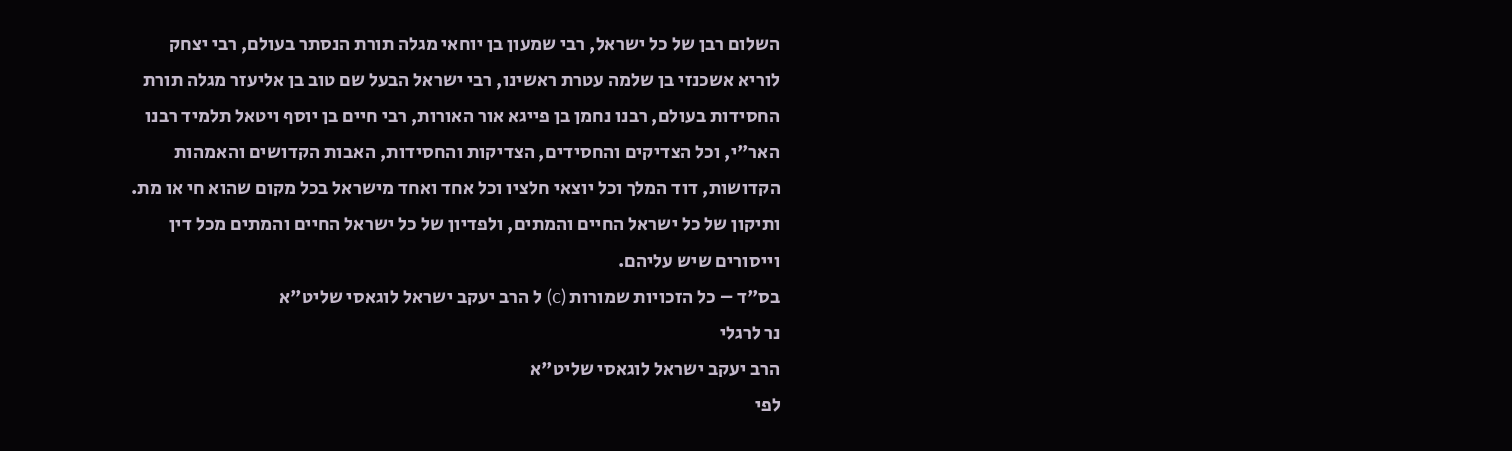השלום רבן של כל ישראל, רבי שמעון בן יוחאי מגלה תורת הנסתר בעולם, רבי יצחק לוריא אשכנזי בן שלמה עטרת ראשינו, רבי ישראל הבעל שם טוב בן אליעזר מגלה תורת החסידות בעולם, רבנו נחמן בן פייגא אור האורות, רבי חיים בן יוסף ויטאל תלמיד רבנו האר"י, וכל הצדיקים והחסידים, הצדיקות והחסידות, האבות הקדושים והאמהות הקדושות, דוד המלך וכל יוצאי חלציו וכל אחד ואחד מישראל בכל מקום שהוא חי או מת.
ותיקון של כל ישראל החיים והמתים, ולפדיון של כל ישראל החיים והמתים מכל דין וייסורים שיש עליהם.
בס"ד – כל הזכויות שמורות (c) ל הרב יעקב ישראל לוגאסי שליט"א
נר לרגלי
הרב יעקב ישראל לוגאסי שליט"א
לפי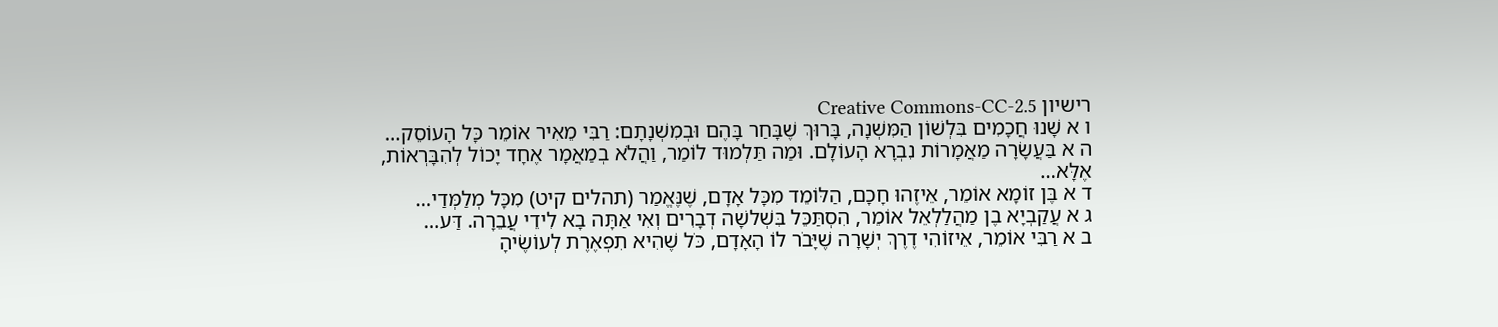רישיון Creative Commons-CC-2.5
ו א שָׁנוּ חֲכָמִים בִּלְשׁוֹן הַמִּשְׁנָה, בָּרוּךְ שֶׁבָּחַר בָּהֶם וּבְמִשְׁנָתָם: רַבִּי מֵאִיר אוֹמֵר כָּל הָעוֹסֵק…
ה א בַּעֲשָׂרָה מַאֲמָרוֹת נִבְרָא הָעוֹלָם. וּמַה תַּלְמוּד לוֹמַר, וַהֲלֹא בְמַאֲמָר אֶחָד יָכוֹל לְהִבָּרְאוֹת, אֶלָּא…
ד א בֶּן זוֹמָא אוֹמֵר, אֵיזֶהוּ חָכָם, הַלּוֹמֵד מִכָּל אָדָם, שֶׁנֶּאֱמַר (תהלים קיט) מִכָּל מְלַמְּדַי…
ג א עֲקַבְיָא בֶן מַהֲלַלְאֵל אוֹמֵר, הִסְתַּכֵּל בִּשְׁלשָׁה דְבָרִים וְאִי אַתָּה בָא לִידֵי עֲבֵרָה. דַּע…
ב א רַבִּי אוֹמֵר, אֵיזוֹהִי דֶרֶךְ יְשָׁרָה שֶׁיָּבֹר לוֹ הָאָדָם, כֹּל שֶׁהִיא תִפְאֶרֶת לְעוֹשֶׂיהָ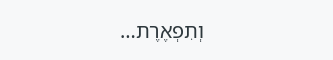וְתִפְאֶרֶת…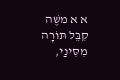א א משֶׁה קִבֵּל תּוֹרָה מִסִּינַי,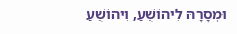וּמְסָרָהּ לִיהוֹשֻׁעַ, וִיהוֹשֻׁעַ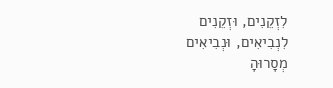לִזְקֵנִים, וּזְקֵנִים לִנְבִיאִים, וּנְבִיאִים מְסָרוּהָ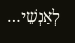לְאַנְשֵׁי…